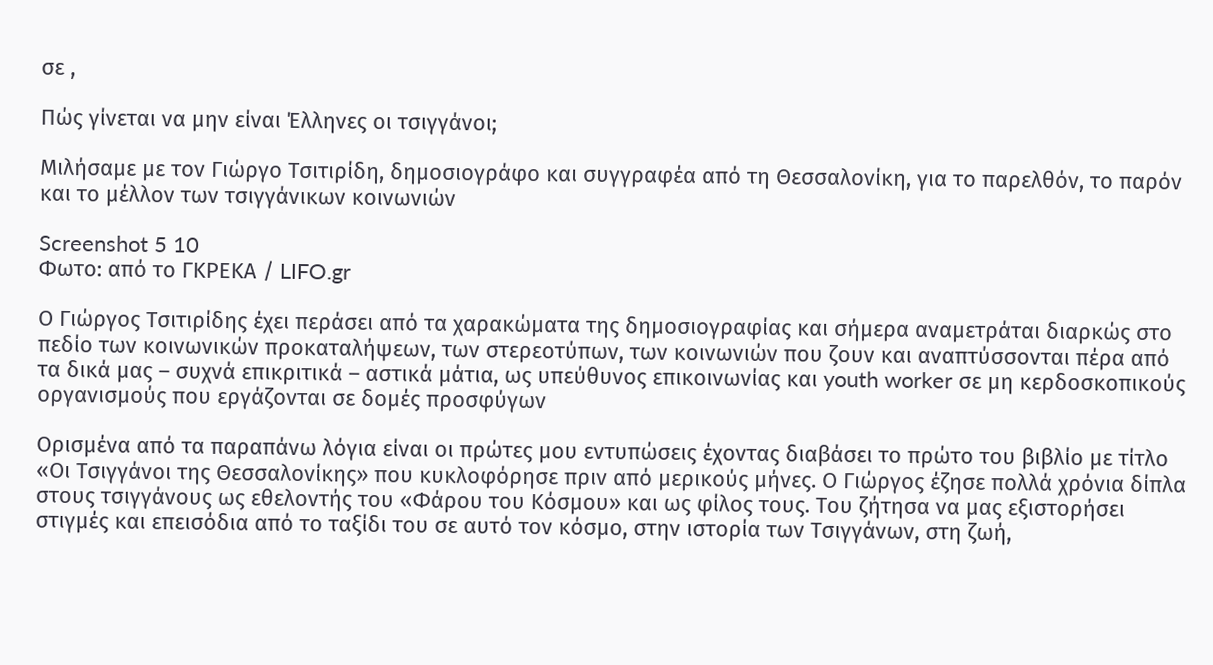σε ,

Πώς γίνεται να μην είναι Έλληνες οι τσιγγάνοι;

Μιλήσαμε με τον Γιώργο Τσιτιρίδη, δημοσιογράφο και συγγραφέα από τη Θεσσαλονίκη, για το παρελθόν, το παρόν και το μέλλον των τσιγγάνικων κοινωνιών

Screenshot 5 10
Φωτο: από το ΓΚΡΕΚΑ / LIFO.gr

Ο Γιώργος Τσιτιρίδης έχει περάσει από τα χαρακώματα της δημοσιογραφίας και σήμερα αναμετράται διαρκώς στο πεδίο των κοινωνικών προκαταλήψεων, των στερεοτύπων, των κοινωνιών που ζουν και αναπτύσσονται πέρα από τα δικά μας – συχνά επικριτικά – αστικά μάτια, ως υπεύθυνος επικοινωνίας και youth worker σε μη κερδοσκοπικούς οργανισμούς που εργάζονται σε δομές προσφύγων

Ορισμένα από τα παραπάνω λόγια είναι οι πρώτες μου εντυπώσεις έχοντας διαβάσει το πρώτο του βιβλίο με τίτλο «Οι Τσιγγάνοι της Θεσσαλονίκης» που κυκλοφόρησε πριν από μερικούς μήνες. Ο Γιώργος έζησε πολλά χρόνια δίπλα στους τσιγγάνους ως εθελοντής του «Φάρου του Κόσμου» και ως φίλος τους. Του ζήτησα να μας εξιστορήσει στιγμές και επεισόδια από το ταξίδι του σε αυτό τον κόσμο, στην ιστορία των Τσιγγάνων, στη ζωή,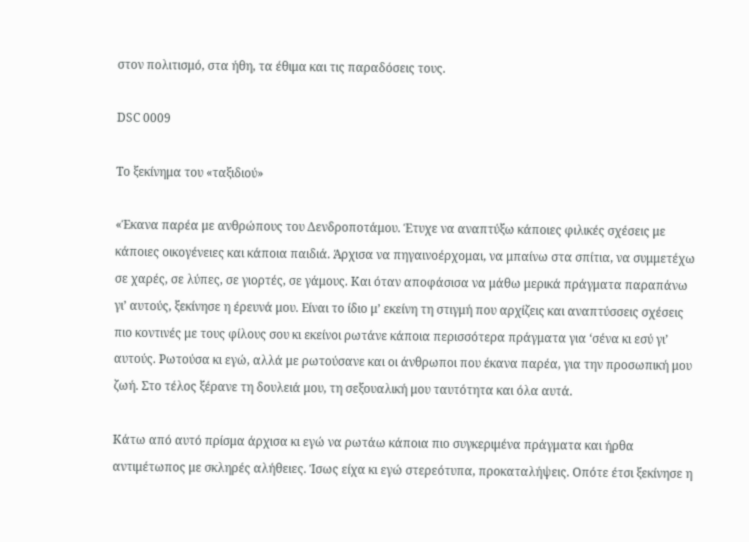στον πολιτισμό, στα ήθη, τα έθιμα και τις παραδόσεις τους.

DSC 0009

Το ξεκίνημα του «ταξιδιού»

«Έκανα παρέα με ανθρώπους του Δενδροποτάμου. Έτυχε να αναπτύξω κάποιες φιλικές σχέσεις με κάποιες οικογένειες και κάποια παιδιά. Άρχισα να πηγαινοέρχομαι, να μπαίνω στα σπίτια, να συμμετέχω σε χαρές, σε λύπες, σε γιορτές, σε γάμους. Και όταν αποφάσισα να μάθω μερικά πράγματα παραπάνω γι’ αυτούς, ξεκίνησε η έρευνά μου. Είναι το ίδιο μ’ εκείνη τη στιγμή που αρχίζεις και αναπτύσσεις σχέσεις πιο κοντινές με τους φίλους σου κι εκείνοι ρωτάνε κάποια περισσότερα πράγματα για ‘σένα κι εσύ γι’ αυτούς. Ρωτούσα κι εγώ, αλλά με ρωτούσανε και οι άνθρωποι που έκανα παρέα, για την προσωπική μου ζωή. Στο τέλος ξέρανε τη δουλειά μου, τη σεξουαλική μου ταυτότητα και όλα αυτά.

Κάτω από αυτό πρίσμα άρχισα κι εγώ να ρωτάω κάποια πιο συγκεριμένα πράγματα και ήρθα αντιμέτωπος με σκληρές αλήθειες. Ίσως είχα κι εγώ στερεότυπα, προκαταλήψεις. Οπότε έτσι ξεκίνησε η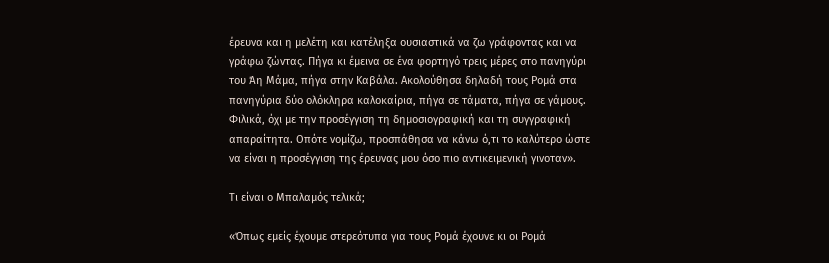έρευνα και η μελέτη και κατέληξα ουσιαστικά να ζω γράφοντας και να γράφω ζώντας. Πήγα κι έμεινα σε ένα φορτηγό τρεις μέρες στο πανηγύρι του Άη Μάμα, πήγα στην Καβάλα. Ακολούθησα δηλαδή τους Ρομά στα πανηγύρια δύο ολόκληρα καλοκαίρια, πήγα σε τάματα, πήγα σε γάμους. Φιλικά, όχι με την προσέγγιση τη δημοσιογραφική και τη συγγραφική απαραίτητα. Οπότε νομίζω, προσπάθησα να κάνω ό,τι το καλύτερο ώστε να είναι η προσέγγιση της έρευνας μου όσο πιο αντικειμενική γινοταν».

Τι είναι ο Μπαλαμός τελικά;

«Όπως εμείς έχουμε στερεότυπα για τους Ρομά έχουνε κι οι Ρομά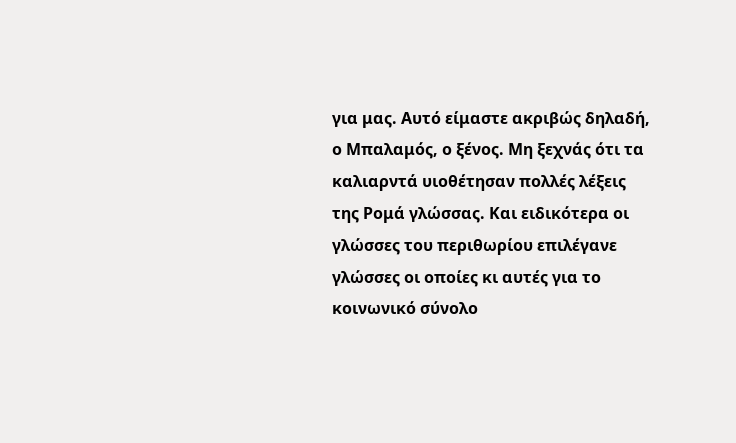για μας. Αυτό είμαστε ακριβώς δηλαδή, ο Μπαλαμός, ο ξένος. Μη ξεχνάς ότι τα καλιαρντά υιοθέτησαν πολλές λέξεις της Ρομά γλώσσας. Και ειδικότερα οι γλώσσες του περιθωρίου επιλέγανε γλώσσες οι οποίες κι αυτές για το κοινωνικό σύνολο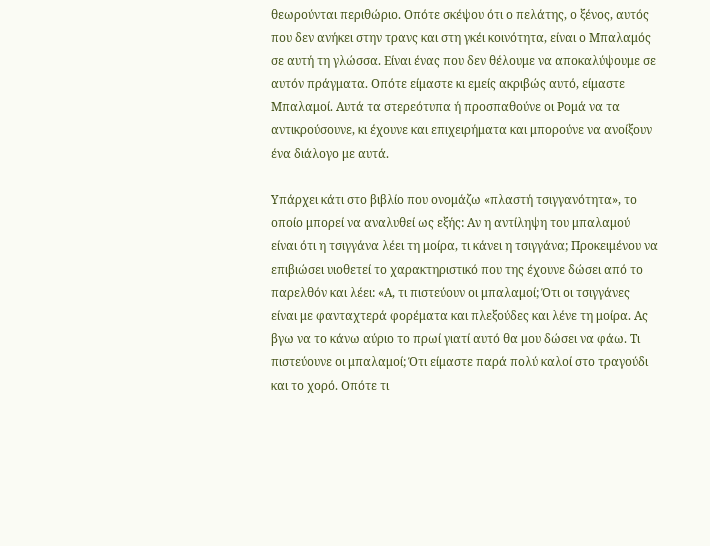θεωρούνται περιθώριο. Οπότε σκέψου ότι ο πελάτης, ο ξένος, αυτός που δεν ανήκει στην τρανς και στη γκέι κοινότητα, είναι ο Μπαλαμός σε αυτή τη γλώσσα. Είναι ένας που δεν θέλουμε να αποκαλύψουμε σε αυτόν πράγματα. Οπότε είμαστε κι εμείς ακριβώς αυτό, είμαστε Μπαλαμοί. Αυτά τα στερεότυπα ή προσπαθούνε οι Ρομά να τα αντικρούσουνε, κι έχουνε και επιχειρήματα και μπορούνε να ανοίξουν ένα διάλογο με αυτά.

Υπάρχει κάτι στο βιβλίο που ονομάζω «πλαστή τσιγγανότητα», το οποίο μπορεί να αναλυθεί ως εξής: Αν η αντίληψη του μπαλαμού είναι ότι η τσιγγάνα λέει τη μοίρα, τι κάνει η τσιγγάνα; Προκειμένου να επιβιώσει υιοθετεί το χαρακτηριστικό που της έχουνε δώσει από το παρελθόν και λέει: «Α, τι πιστεύουν οι μπαλαμοί; Ότι οι τσιγγάνες είναι με φανταχτερά φορέματα και πλεξούδες και λένε τη μοίρα. Ας βγω να το κάνω αύριο το πρωί γιατί αυτό θα μου δώσει να φάω. Τι πιστεύουνε οι μπαλαμοί; Ότι είμαστε παρά πολύ καλοί στο τραγούδι και το χορό. Οπότε τι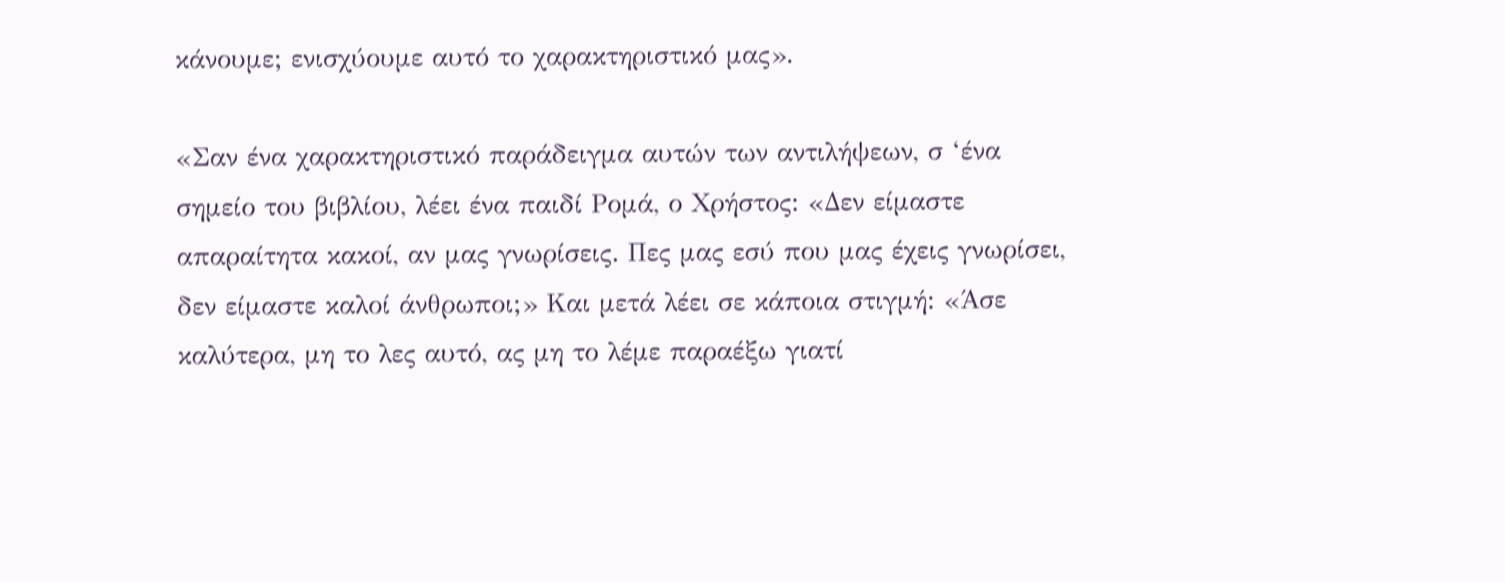κάνουμε; ενισχύουμε αυτό το χαρακτηριστικό μας».

«Σαν ένα χαρακτηριστικό παράδειγμα αυτών των αντιλήψεων, σ ‘ένα σημείο του βιβλίου, λέει ένα παιδί Ρομά, ο Χρήστος: «Δεν είμαστε απαραίτητα κακοί, αν μας γνωρίσεις. Πες μας εσύ που μας έχεις γνωρίσει, δεν είμαστε καλοί άνθρωποι;» Και μετά λέει σε κάποια στιγμή: «Άσε καλύτερα, μη το λες αυτό, ας μη το λέμε παραέξω γιατί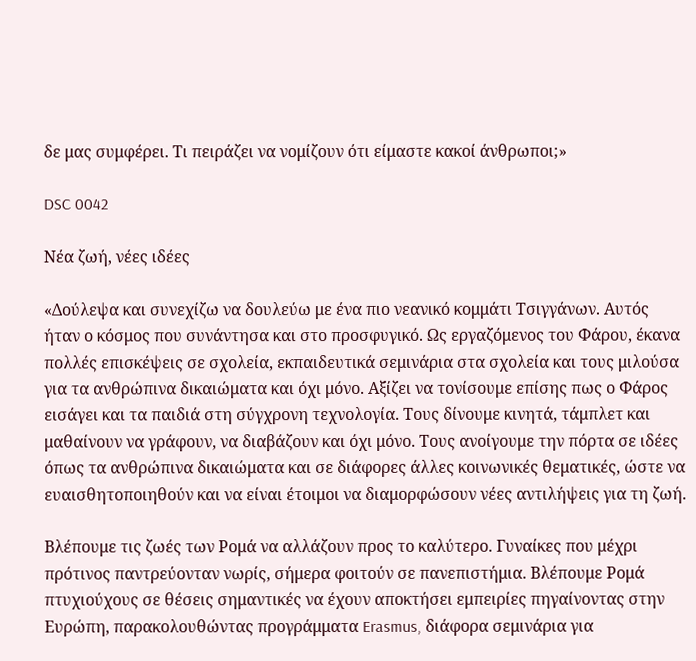δε μας συμφέρει. Τι πειράζει να νομίζουν ότι είμαστε κακοί άνθρωποι;»

DSC 0042

Νέα ζωή, νέες ιδέες

«Δούλεψα και συνεχίζω να δουλεύω με ένα πιο νεανικό κομμάτι Τσιγγάνων. Αυτός ήταν ο κόσμος που συνάντησα και στο προσφυγικό. Ως εργαζόμενος του Φάρου, έκανα πολλές επισκέψεις σε σχολεία, εκπαιδευτικά σεμινάρια στα σχολεία και τους μιλούσα για τα ανθρώπινα δικαιώματα και όχι μόνο. Αξίζει να τονίσουμε επίσης πως ο Φάρος εισάγει και τα παιδιά στη σύγχρονη τεχνολογία. Τους δίνουμε κινητά, τάμπλετ και μαθαίνουν να γράφουν, να διαβάζουν και όχι μόνο. Τους ανοίγουμε την πόρτα σε ιδέες όπως τα ανθρώπινα δικαιώματα και σε διάφορες άλλες κοινωνικές θεματικές, ώστε να ευαισθητοποιηθούν και να είναι έτοιμοι να διαμορφώσουν νέες αντιλήψεις για τη ζωή.

Βλέπουμε τις ζωές των Ρομά να αλλάζουν προς το καλύτερο. Γυναίκες που μέχρι πρότινος παντρεύονταν νωρίς, σήμερα φοιτούν σε πανεπιστήμια. Βλέπουμε Ρομά πτυχιούχους σε θέσεις σημαντικές να έχουν αποκτήσει εμπειρίες πηγαίνοντας στην Ευρώπη, παρακολουθώντας προγράμματα Erasmus, διάφορα σεμινάρια για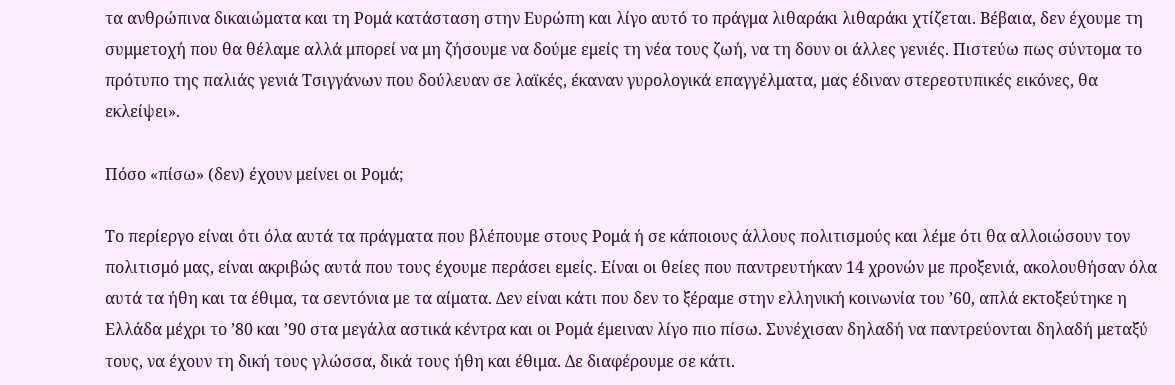τα ανθρώπινα δικαιώματα και τη Ρομά κατάσταση στην Ευρώπη και λίγο αυτό το πράγμα λιθαράκι λιθαράκι χτίζεται. Βέβαια, δεν έχουμε τη συμμετοχή που θα θέλαμε αλλά μπορεί να μη ζήσουμε να δούμε εμείς τη νέα τους ζωή, να τη δουν οι άλλες γενιές. Πιστεύω πως σύντομα το πρότυπο της παλιάς γενιά Τσιγγάνων που δούλευαν σε λαϊκές, έκαναν γυρολογικά επαγγέλματα, μας έδιναν στερεοτυπικές εικόνες, θα εκλείψει».

Πόσο «πίσω» (δεν) έχουν μείνει οι Ρομά;

Το περίεργο είναι ότι όλα αυτά τα πράγματα που βλέπουμε στους Ρομά ή σε κάποιους άλλους πολιτισμούς και λέμε ότι θα αλλοιώσουν τον πολιτισμό μας, είναι ακριβώς αυτά που τους έχουμε περάσει εμείς. Είναι οι θείες που παντρευτήκαν 14 χρονών με προξενιά, ακολουθήσαν όλα αυτά τα ήθη και τα έθιμα, τα σεντόνια με τα αίματα. Δεν είναι κάτι που δεν το ξέραμε στην ελληνική κοινωνία του ’60, απλά εκτοξεύτηκε η Ελλάδα μέχρι το ’80 και ’90 στα μεγάλα αστικά κέντρα και οι Ρομά έμειναν λίγο πιο πίσω. Συνέχισαν δηλαδή να παντρεύονται δηλαδή μεταξύ τους, να έχουν τη δική τους γλώσσα, δικά τους ήθη και έθιμα. Δε διαφέρουμε σε κάτι.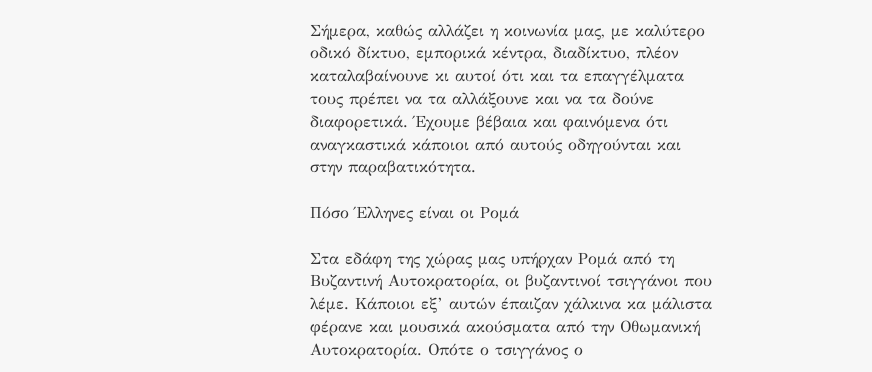Σήμερα, καθώς αλλάζει η κοινωνία μας, με καλύτερο οδικό δίκτυο, εμπορικά κέντρα, διαδίκτυο, πλέον καταλαβαίνουνε κι αυτοί ότι και τα επαγγέλματα τους πρέπει να τα αλλάξουνε και να τα δούνε διαφορετικά. Έχουμε βέβαια και φαινόμενα ότι αναγκαστικά κάποιοι από αυτούς οδηγούνται και στην παραβατικότητα.

Πόσο Έλληνες είναι οι Ρομά

Στα εδάφη της χώρας μας υπήρχαν Ρομά από τη Βυζαντινή Αυτοκρατορία, οι βυζαντινοί τσιγγάνοι που λέμε. Κάποιοι εξ’ αυτών έπαιζαν χάλκινα κα μάλιστα φέρανε και μουσικά ακούσματα από την Οθωμανική Αυτοκρατορία. Οπότε ο τσιγγάνος ο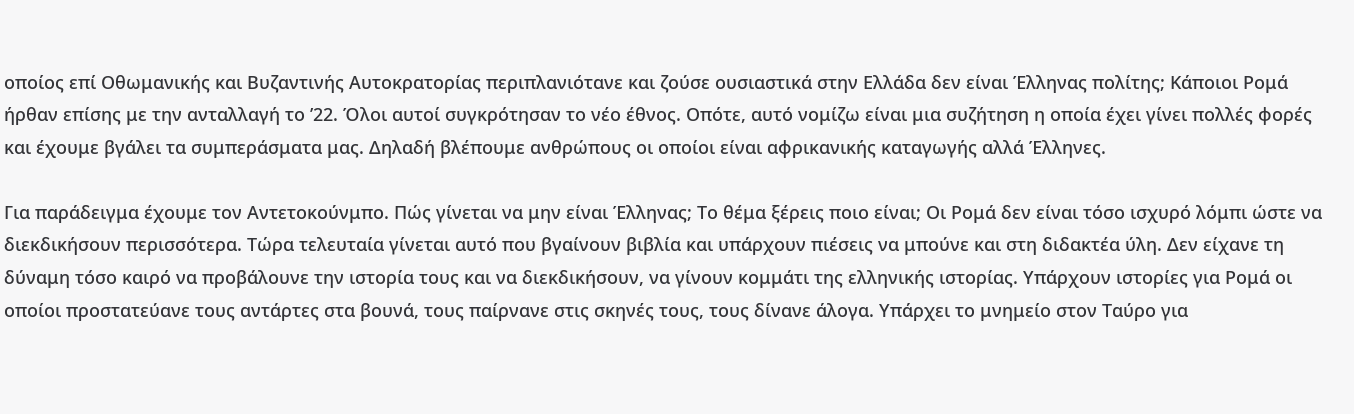οποίος επί Οθωμανικής και Βυζαντινής Αυτοκρατορίας περιπλανιότανε και ζούσε ουσιαστικά στην Ελλάδα δεν είναι Έλληνας πολίτης; Κάποιοι Ρομά ήρθαν επίσης με την ανταλλαγή το ’22. Όλοι αυτοί συγκρότησαν το νέο έθνος. Οπότε, αυτό νομίζω είναι μια συζήτηση η οποία έχει γίνει πολλές φορές και έχουμε βγάλει τα συμπεράσματα μας. Δηλαδή βλέπουμε ανθρώπους οι οποίοι είναι αφρικανικής καταγωγής αλλά Έλληνες.

Για παράδειγμα έχουμε τον Αντετοκούνμπο. Πώς γίνεται να μην είναι Έλληνας; Το θέμα ξέρεις ποιο είναι; Οι Ρομά δεν είναι τόσο ισχυρό λόμπι ώστε να διεκδικήσουν περισσότερα. Τώρα τελευταία γίνεται αυτό που βγαίνουν βιβλία και υπάρχουν πιέσεις να μπούνε και στη διδακτέα ύλη. Δεν είχανε τη δύναμη τόσο καιρό να προβάλουνε την ιστορία τους και να διεκδικήσουν, να γίνουν κομμάτι της ελληνικής ιστορίας. Υπάρχουν ιστορίες για Ρομά οι οποίοι προστατεύανε τους αντάρτες στα βουνά, τους παίρνανε στις σκηνές τους, τους δίνανε άλογα. Υπάρχει το μνημείο στον Ταύρο για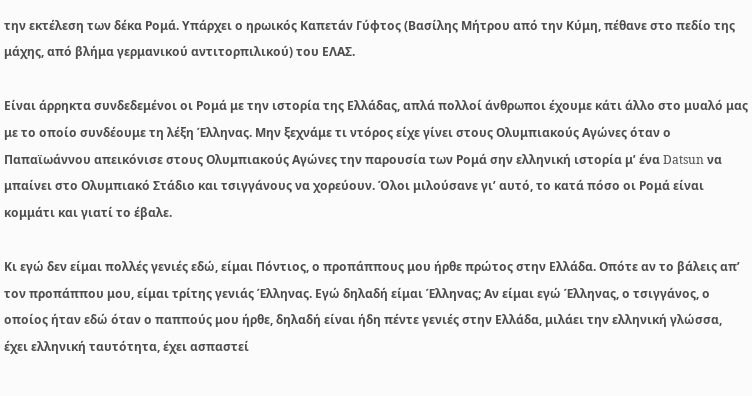την εκτέλεση των δέκα Ρομά. Υπάρχει ο ηρωικός Καπετάν Γύφτος (Βασίλης Μήτρου από την Κύμη, πέθανε στο πεδίο της μάχης, από βλήμα γερμανικού αντιτορπιλικού) του ΕΛΑΣ.

Είναι άρρηκτα συνδεδεμένοι οι Ρομά με την ιστορία της Ελλάδας, απλά πολλοί άνθρωποι έχουμε κάτι άλλο στο μυαλό μας με το οποίο συνδέουμε τη λέξη Έλληνας. Μην ξεχνάμε τι ντόρος είχε γίνει στους Ολυμπιακούς Αγώνες όταν ο Παπαϊωάννου απεικόνισε στους Ολυμπιακούς Αγώνες την παρουσία των Ρομά σην ελληνική ιστορία μ’ ένα Datsun να μπαίνει στο Ολυμπιακό Στάδιο και τσιγγάνους να χορεύουν. Όλοι μιλούσανε γι’ αυτό, το κατά πόσο οι Ρομά είναι κομμάτι και γιατί το έβαλε.

Κι εγώ δεν είμαι πολλές γενιές εδώ, είμαι Πόντιος, ο προπάππους μου ήρθε πρώτος στην Ελλάδα. Οπότε αν το βάλεις απ’ τον προπάππου μου, είμαι τρίτης γενιάς Έλληνας. Εγώ δηλαδή είμαι Έλληνας; Αν είμαι εγώ Έλληνας, ο τσιγγάνος, ο οποίος ήταν εδώ όταν ο παππούς μου ήρθε, δηλαδή είναι ήδη πέντε γενιές στην Ελλάδα, μιλάει την ελληνική γλώσσα, έχει ελληνική ταυτότητα, έχει ασπαστεί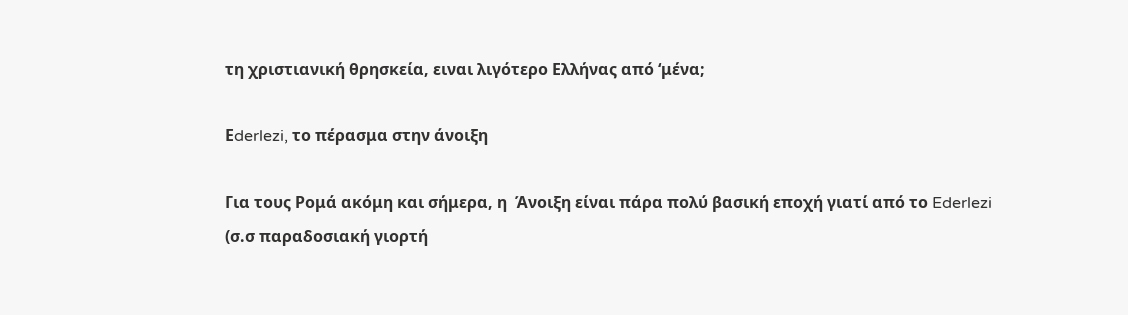τη χριστιανική θρησκεία, ειναι λιγότερο Ελλήνας από ‘μένα;

Εderlezi, το πέρασμα στην άνοιξη

Για τους Ρομά ακόμη και σήμερα, η  Άνοιξη είναι πάρα πολύ βασική εποχή γιατί από το Ederlezi (σ.σ παραδοσιακή γιορτή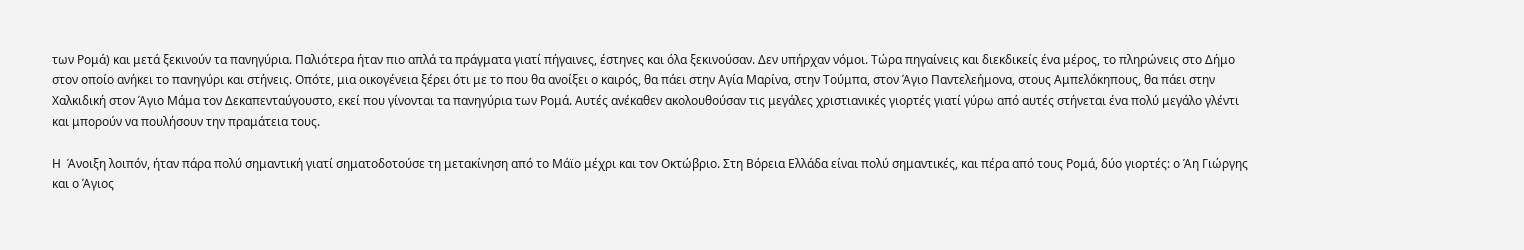των Ρομά) και μετά ξεκινούν τα πανηγύρια. Παλιότερα ήταν πιο απλά τα πράγματα γιατί πήγαινες, έστηνες και όλα ξεκινούσαν. Δεν υπήρχαν νόμοι. Τώρα πηγαίνεις και διεκδικείς ένα μέρος, το πληρώνεις στο Δήμο στον οποίο ανήκει το πανηγύρι και στήνεις. Οπότε, μια οικογένεια ξέρει ότι με το που θα ανοίξει ο καιρός, θα πάει στην Αγία Μαρίνα, στην Τούμπα, στον Άγιο Παντελεήμονα, στους Αμπελόκηπους, θα πάει στην Χαλκιδική στον Άγιο Μάμα τον Δεκαπενταύγουστο, εκεί που γίνονται τα πανηγύρια των Ρομά. Αυτές ανέκαθεν ακολουθούσαν τις μεγάλες χριστιανικές γιορτές γιατί γύρω από αυτές στήνεται ένα πολύ μεγάλο γλέντι και μπορούν να πουλήσουν την πραμάτεια τους.

Η  Άνοιξη λοιπόν, ήταν πάρα πολύ σημαντική γιατί σηματοδοτούσε τη μετακίνηση από το Μάϊο μέχρι και τον Οκτώβριο. Στη Βόρεια Ελλάδα είναι πολύ σημαντικές, και πέρα από τους Ρομά, δύο γιορτές: ο Άη Γιώργης και ο Άγιος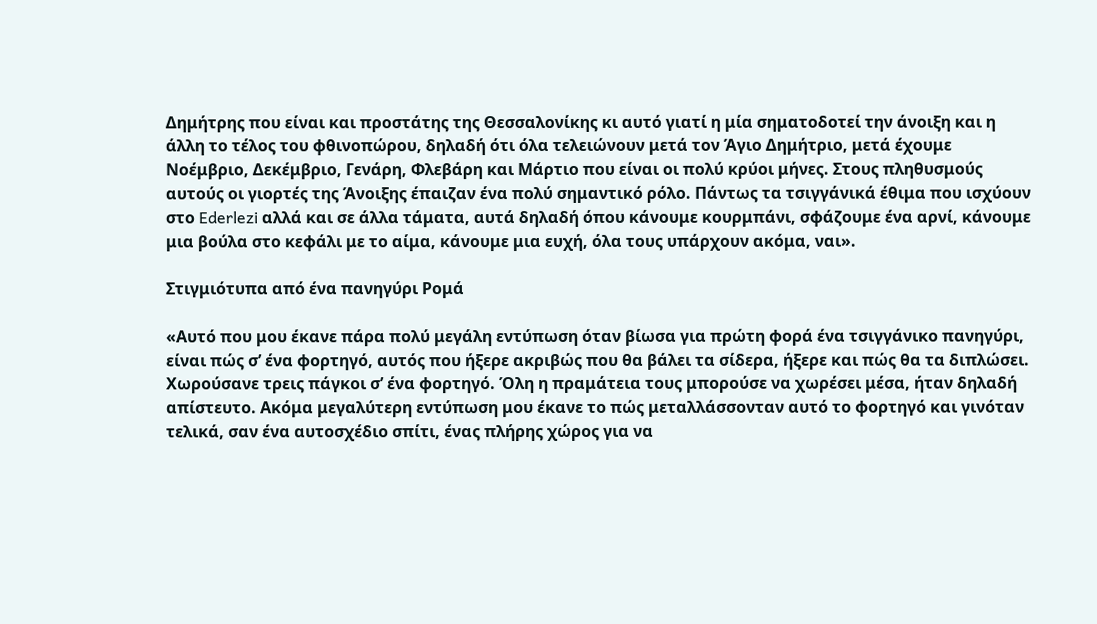Δημήτρης που είναι και προστάτης της Θεσσαλονίκης κι αυτό γιατί η μία σηματοδοτεί την άνοιξη και η άλλη το τέλος του φθινοπώρου, δηλαδή ότι όλα τελειώνουν μετά τον Άγιο Δημήτριο, μετά έχουμε Νοέμβριο, Δεκέμβριο, Γενάρη, Φλεβάρη και Μάρτιο που είναι οι πολύ κρύοι μήνες. Στους πληθυσμούς αυτούς οι γιορτές της Άνοιξης έπαιζαν ένα πολύ σημαντικό ρόλο. Πάντως τα τσιγγάνικά έθιμα που ισχύουν στο Ederlezi αλλά και σε άλλα τάματα, αυτά δηλαδή όπου κάνουμε κουρμπάνι, σφάζουμε ένα αρνί, κάνουμε μια βούλα στο κεφάλι με το αίμα, κάνουμε μια ευχή, όλα τους υπάρχουν ακόμα, ναι».

Στιγμιότυπα από ένα πανηγύρι Ρομά

«Αυτό που μου έκανε πάρα πολύ μεγάλη εντύπωση όταν βίωσα για πρώτη φορά ένα τσιγγάνικο πανηγύρι, είναι πώς σ’ ένα φορτηγό, αυτός που ήξερε ακριβώς που θα βάλει τα σίδερα, ήξερε και πώς θα τα διπλώσει. Χωρούσανε τρεις πάγκοι σ’ ένα φορτηγό. Όλη η πραμάτεια τους μπορούσε να χωρέσει μέσα, ήταν δηλαδή απίστευτο. Ακόμα μεγαλύτερη εντύπωση μου έκανε το πώς μεταλλάσσονταν αυτό το φορτηγό και γινόταν τελικά, σαν ένα αυτοσχέδιο σπίτι, ένας πλήρης χώρος για να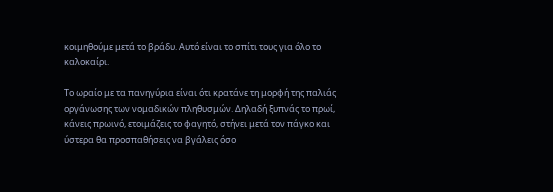κοιμηθούμε μετά το βράδυ. Αυτό είναι το σπίτι τους για όλο το καλοκαίρι.

Το ωραίο με τα πανηγύρια είναι ότι κρατάνε τη μορφή της παλιάς οργάνωσης των νομαδικών πληθυσμών. Δηλαδή ξυπνάς το πρωί, κάνεις πρωινό, ετοιμάζεις το φαγητό, στήνει μετά τον πάγκο και ύστερα θα προσπαθήσεις να βγάλεις όσο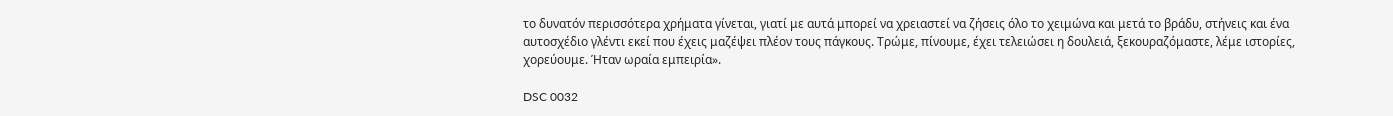το δυνατόν περισσότερα χρήματα γίνεται, γιατί με αυτά μπορεί να χρειαστεί να ζήσεις όλο το χειμώνα και μετά το βράδυ, στήνεις και ένα αυτοσχέδιο γλέντι εκεί που έχεις μαζέψει πλέον τους πάγκους. Τρώμε, πίνουμε, έχει τελειώσει η δουλειά, ξεκουραζόμαστε, λέμε ιστορίες, χορεύουμε. Ήταν ωραία εμπειρία».

DSC 0032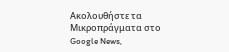Ακολουθήστε τα Μικροπράγματα στο Google News,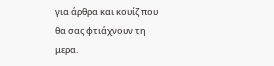για άρθρα και κουίζ που θα σας φτιάχνουν τη μερα.